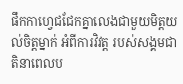ផឹកកាហ្វេជជែកគ្នាលេងជាមួយមិត្តយល់ចិត្តម្នាក់ អំពីការវិវត្ត របស់សង្គមជាតិនាពេលប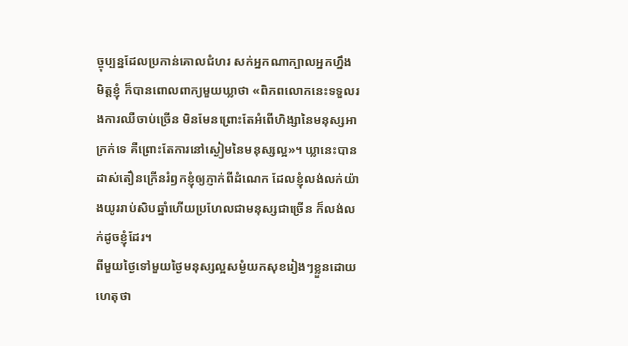ច្ចុប្បន្នដែលប្រកាន់គោលជំហរ សក់អ្នកណាក្បាលអ្នកហ្នឹង មិត្តខ្ញុំ ក៏បានពោលពាក្យមួយឃ្លាថា «ពិភពលោកនេះទទួលរងការឈឺចាប់ច្រើន មិនមែនព្រោះតែអំពើហិង្សានៃមនុស្សអាក្រក់ទេ គឺព្រោះតែការនៅស្ងៀមនៃមនុស្សល្អ»។ ឃ្លានេះបានដាស់តឿនក្រើនរំឭកខ្ញុំឲ្យភ្ញាក់ពីដំណេក ដែលខ្ញុំលង់លក់យ៉ាងយូររាប់សិបឆ្នាំហើយប្រហែលជាមនុស្សជាច្រើន ក៏លង់លក់ដូចខ្ញុំដែរ។
ពីមួយថ្ងៃទៅមួយថ្ងៃមនុស្សល្អសម្ងំយកសុខរៀងៗខ្លួនដោយហេតុថា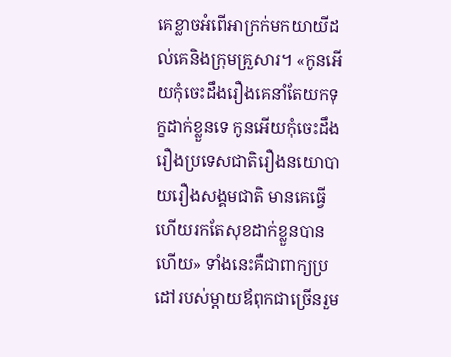គេខ្លាចអំពើអាក្រក់មកយាយីដល់គេនិងក្រុមគ្រួសារ។ «កូនអើយកុំចេះដឹងរឿងគេនាំតែយកទុក្ខដាក់ខ្លួនទេ កូនអើយកុំចេះដឹងរឿងប្រទេសជាតិរឿងនយោបាយរឿងសង្គមជាតិ មានគេធ្វើហើយរកតែសុខដាក់ខ្លួនបានហើយ» ទាំងនេះគឺជាពាក្យប្រដៅរបស់ម្តាយឪពុកជាច្រើនរួម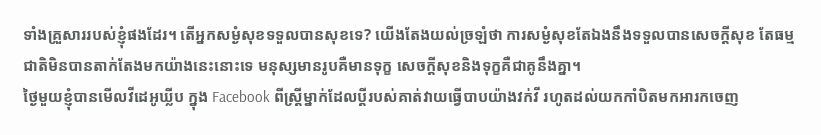ទាំងគ្រួសាររបស់ខ្ញុំផងដែរ។ តើអ្នកសម្ងំសុខទទួលបានសុខទេ? យើងតែងយល់ច្រឡំថា ការសម្ងំសុខតែឯងនឹងទទួលបានសេចក្តីសុខ តែធម្មជាតិមិនបានតាក់តែងមកយ៉ាងនេះនោះទេ មនុស្សមានរូបគឺមានទុក្ខ សេចក្តីសុខនិងទុក្ខគឺជាគូនឹងគ្នា។
ថ្ងៃមួយខ្ញុំបានមើលវីដេអូឃ្លីប ក្នុង Facebook ពីស្រី្តម្នាក់ដែលប្តីរបស់គាត់វាយធ្វើបាបយ៉ាងវក់វី រហូតដល់យកកាំបិតមកអារកចេញ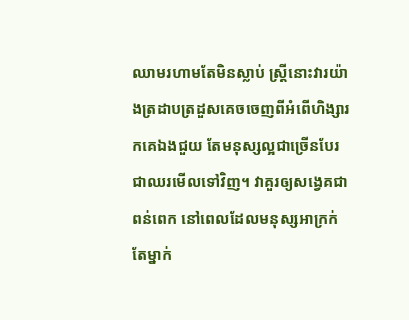ឈាមរហាមតែមិនស្លាប់ ស្រ្តីនោះវារយ៉ាងត្រដាបត្រដួសគេចចេញពីអំពើហិង្សារកគេឯងជួយ តែមនុស្សល្អជាច្រើនបែរជាឈរមើលទៅវិញ។ វាគួរឲ្យសង្វេគជាពន់ពេក នៅពេលដែលមនុស្សអាក្រក់តែម្នាក់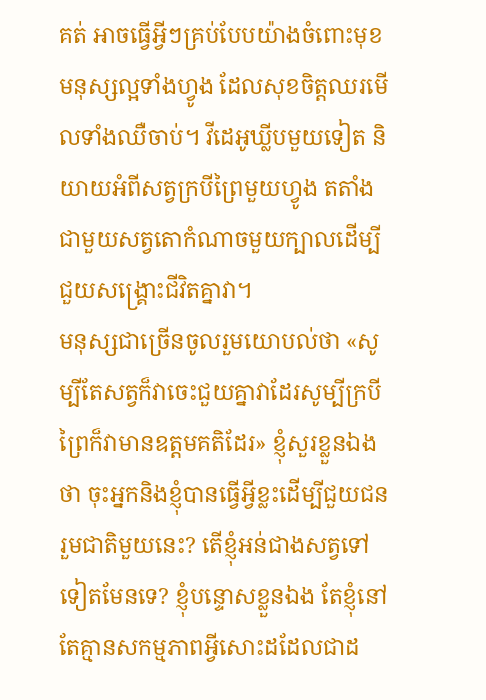គត់ អាចធ្វើអ្វីៗគ្រប់បែបយ៉ាងចំពោះមុខមនុស្សល្អទាំងហ្វូង ដែលសុខចិត្តឈរមើលទាំងឈឺចាប់។ វីដេអូឃ្លីបមួយទៀត និយាយអំពីសត្វក្របីព្រៃមួយហ្វូង តតាំងជាមួយសត្វតោកំណាចមួយក្បាលដើម្បីជួយសង្គ្រោះជីវិតគ្នាវា។
មនុស្សជាច្រើនចូលរួមយោបល់ថា «សូម្បីតែសត្វក៏វាចេះជួយគ្នាវាដែរសូម្បីក្របីព្រៃក៏វាមានឧត្តមគតិដែរ» ខ្ញុំសួរខ្លួនឯងថា ចុះអ្នកនិងខ្ញុំបានធ្វើអ្វីខ្លះដើម្បីជួយជនរួមជាតិមួយនេះ? តើខ្ញុំអន់ជាងសត្វទៅទៀតមែនទេ? ខ្ញុំបន្ទោសខ្លួនឯង តែខ្ញុំនៅតែគ្មានសកម្មភាពអ្វីសោះដដែលជាដ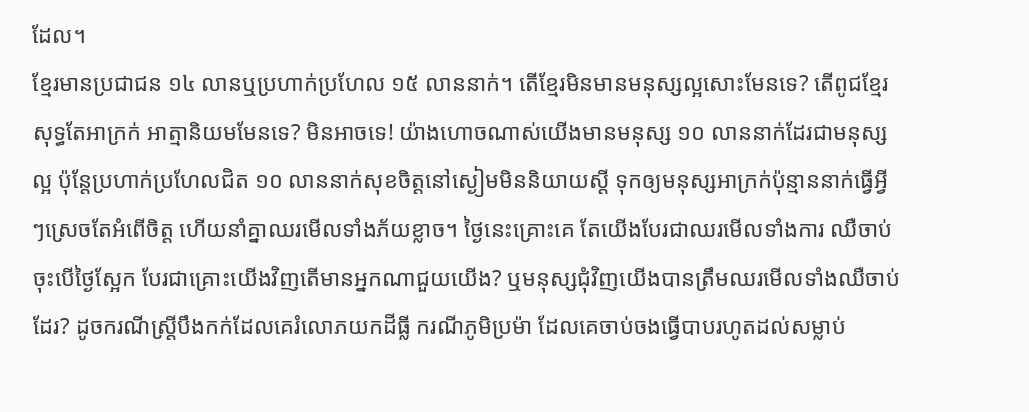ដែល។
ខ្មែរមានប្រជាជន ១៤ លានឬប្រហាក់ប្រហែល ១៥ លាននាក់។ តើខ្មែរមិនមានមនុស្សល្អសោះមែនទេ? តើពូជខ្មែរសុទ្ធតែអាក្រក់ អាត្មានិយមមែនទេ? មិនអាចទេ! យ៉ាងហោចណាស់យើងមានមនុស្ស ១០ លាននាក់ដែរជាមនុស្សល្អ ប៉ុន្តែប្រហាក់ប្រហែលជិត ១០ លាននាក់សុខចិត្តនៅស្ងៀមមិននិយាយស្តី ទុកឲ្យមនុស្សអាក្រក់ប៉ុន្មាននាក់ធ្វើអ្វីៗស្រេចតែអំពើចិត្ត ហើយនាំគ្នាឈរមើលទាំងភ័យខ្លាច។ ថ្ងៃនេះគ្រោះគេ តែយើងបែរជាឈរមើលទាំងការ ឈឺចាប់ ចុះបើថ្ងៃស្អែក បែរជាគ្រោះយើងវិញតើមានអ្នកណាជួយយើង? ឬមនុស្សជុំវិញយើងបានត្រឹមឈរមើលទាំងឈឺចាប់ដែរ? ដូចករណីស្រ្តីបឹងកក់ដែលគេរំលោភយកដីធ្លី ករណីភូមិប្រម៉ា ដែលគេចាប់ចងធ្វើបាបរហូតដល់សម្លាប់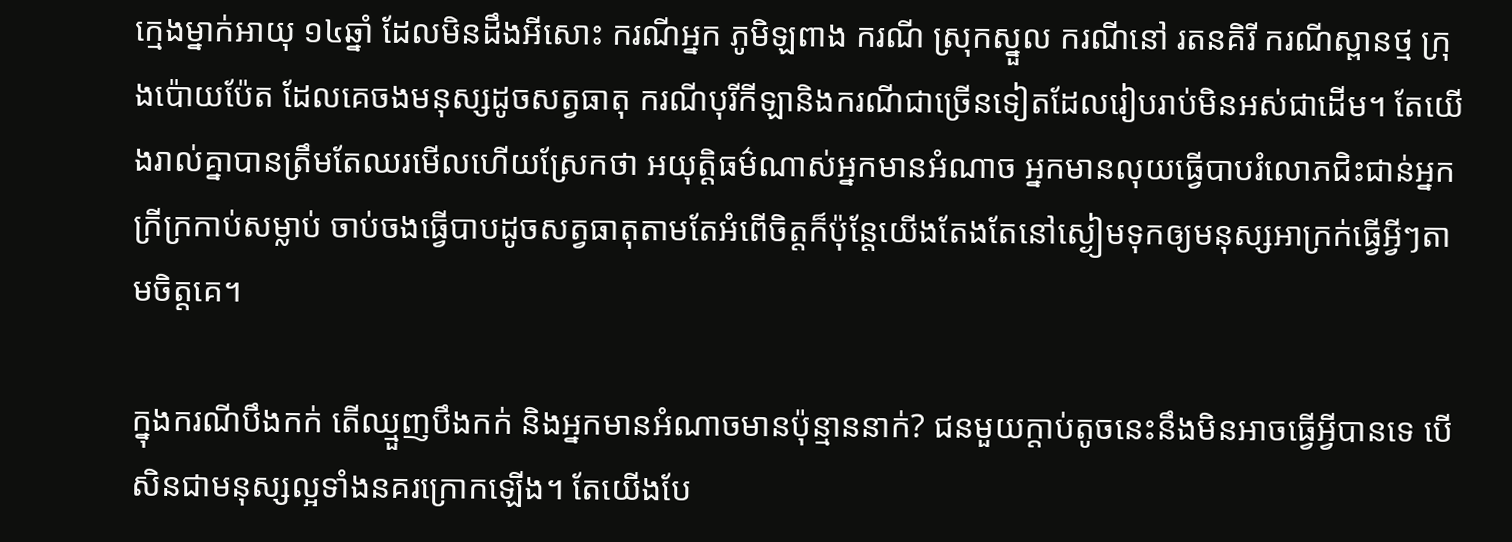ក្មេងម្នាក់អាយុ ១៤ឆ្នាំ ដែលមិនដឹងអីសោះ ករណីអ្នក ភូមិឡពាង ករណី ស្រុកស្នួល ករណីនៅ រតនគិរី ករណីស្ពានថ្ម ក្រុងប៉ោយប៉ែត ដែលគេចងមនុស្សដូចសត្វធាតុ ករណីបុរីកីឡានិងករណីជាច្រើនទៀតដែលរៀបរាប់មិនអស់ជាដើម។ តែយើងរាល់គ្នាបានត្រឹមតែឈរមើលហើយស្រែកថា អយុត្តិធម៌ណាស់អ្នកមានអំណាច អ្នកមានលុយធ្វើបាបរំលោភជិះជាន់អ្នកក្រីក្រកាប់សម្លាប់ ចាប់ចងធ្វើបាបដូចសត្វធាតុតាមតែអំពើចិត្តក៏ប៉ុន្តែយើងតែងតែនៅស្ងៀមទុកឲ្យមនុស្សអាក្រក់ធ្វើអ្វីៗតាមចិត្តគេ។

ក្នុងករណីបឹងកក់ តើឈ្មួញបឹងកក់ និងអ្នកមានអំណាចមានប៉ុន្មាននាក់? ជនមួយក្តាប់តូចនេះនឹងមិនអាចធ្វើអ្វីបានទេ បើសិនជាមនុស្សល្អទាំងនគរក្រោកឡើង។ តែយើងបែ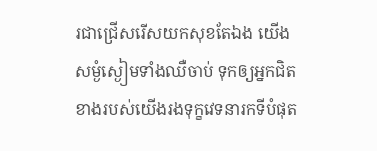រជាជ្រើសរើសយកសុខតែឯង យើងសម្ងំស្ងៀមទាំងឈឺចាប់ ទុកឲ្យអ្នកជិតខាងរបស់យើងរងទុក្ខវេទនារកទីបំផុត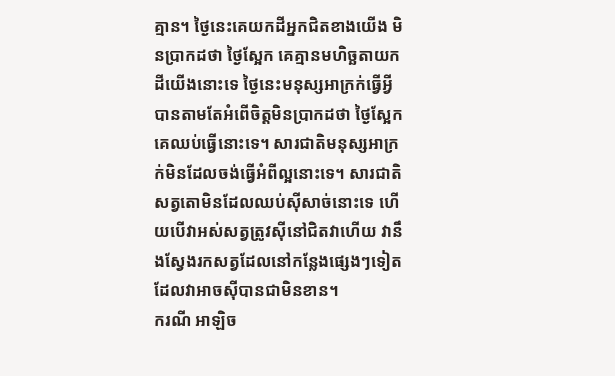គ្មាន។ ថ្ងៃនេះគេយកដីអ្នកជិតខាងយើង មិនប្រាកដថា ថ្ងៃស្អែក គេគ្មានមហិច្ឆតាយកដីយើងនោះទេ ថ្ងៃនេះមនុស្សអាក្រក់ធ្វើអ្វីបានតាមតែអំពើចិត្តមិនប្រាកដថា ថ្ងៃស្អែកគេឈប់ធ្វើនោះទេ។ សារជាតិមនុស្សអាក្រក់មិនដែលចង់ធ្វើអំពីល្អនោះទេ។ សារជាតិសត្វតោមិនដែលឈប់ស៊ីសាច់នោះទេ ហើយបើវាអស់សត្វត្រូវស៊ីនៅជិតវាហើយ វានឹងស្វែងរកសត្វដែលនៅកន្លែងផ្សេងៗទៀតដែលវាអាចស៊ីបានជាមិនខាន។
ករណី អាឡិច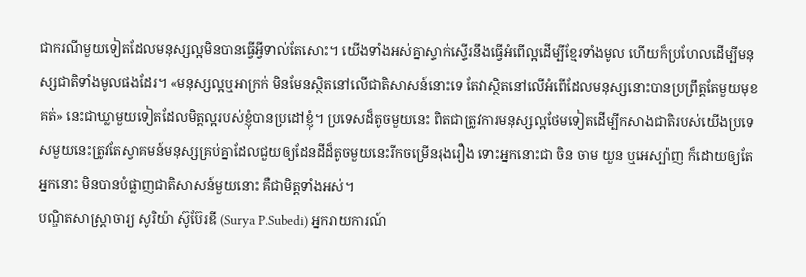ជាករណីមួយទៀតដែលមនុស្សល្អមិនបានធ្វើអ្វីទាល់តែសោះ។ យើងទាំងអស់គ្នាស្ទាក់ស្ទើរនឹងធ្វើអំពើល្អដើម្បីខ្មែរទាំងមូល ហើយក៏ប្រហែលដើម្បីមនុស្សជាតិទាំងមូលផងដែរ។ «មនុស្សល្អឬអាក្រក់ មិនមែនស្ថិតនៅលើជាតិសាសន៍នោះទេ តែវាស្ថិតនៅលើអំពើដែលមនុស្សនោះបានប្រព្រឹត្តតែមួយមុខគត់» នេះជាឃ្លាមួយទៀតដែលមិត្តល្អរបស់ខ្ញុំបានប្រដៅខ្ញុំ។ ប្រទេសដ៏តូចមួយនេះ ពិតជាត្រូវការមនុស្សល្អថែមទៀតដើម្បីកសាងជាតិរបស់យើងប្រទេសមួយនេះត្រូវតែស្វាគមន៍មនុស្សគ្រប់គ្នាដែលជួយឲ្យដែនដីដ៏តូចមួយនេះរីកចម្រើនរុងរឿង ទោះអ្នកនោះជា ចិន ចាម យួន ឬអេស្ប៉ាញ ក៏ដោយឲ្យតែអ្នកនោះ មិនបានបំផ្លាញជាតិសាសន៍មួយនោះ គឺជាមិត្តទាំងអស់។
បណ្ឌិតសាស្រ្តាចារ្យ សូរិយ៉ា ស៊ូប៊ែរឌី (Surya P.Subedi) អ្នករាយការណ៍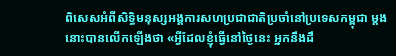ពិសេសអំពីសិទ្ធិមនុស្សអង្គការសហប្រជាជាតិប្រចាំនៅប្រទេសកម្ពុជា ម្តងនោះបានលើកឡើងថា «អ្វីដែលខ្ញុំធ្វើនៅថ្ងៃនេះ អ្នកនឹងដឹ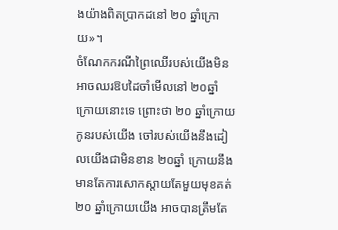ងយ៉ាងពិតប្រាកដនៅ ២០ ឆ្នាំក្រោយ»។
ចំណែកករណីព្រៃឈើរបស់យើងមិនអាចឈរឱបដៃចាំមើលនៅ ២០ឆ្នាំ ក្រោយនោះទេ ព្រោះថា ២០ ឆ្នាំក្រោយកូនរបស់យើង ចៅរបស់យើងនឹងដៀលយើងជាមិនខាន ២០ឆ្នាំ ក្រោយនឹងមានតែការសោកស្តាយតែមួយមុខគត់ ២០ ឆ្នាំក្រោយយើង អាចបានត្រឹមតែ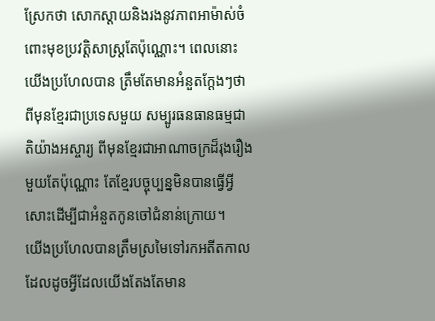ស្រែកថា សោកស្តាយនិងរងនូវភាពអាម៉ាស់ចំពោះមុខប្រវត្តិសាស្ត្រតែប៉ុណ្ណោះ។ ពេលនោះយើងប្រហែលបាន ត្រឹមតែមានអំនួតក្តែងៗថា ពីមុនខ្មែរជាប្រទេសមួយ សម្បូរធនធានធម្មជាតិយ៉ាងអស្ចារ្យ ពីមុនខ្មែរជាអាណាចក្រដ៏រុងរឿងមួយតែប៉ុណ្ណោះ តែខ្មែរបច្ចុប្បន្នមិនបានធ្វើអ្វីសោះដើម្បីជាអំនួតកូនចៅជំនាន់ក្រោយ។
យើងប្រហែលបានត្រឹមស្រមៃទៅរកអតីតកាល ដែលដូចអ្វីដែលយើងតែងតែមាន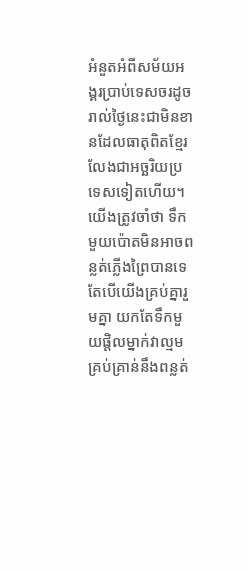អំនួតអំពីសម័យអង្គរប្រាប់ទេសចរដូចរាល់ថ្ងៃនេះជាមិនខានដែលធាតុពិតខ្មែរលែងជាអច្ឆរិយប្រទេសទៀតហើយ។ យើងត្រូវចាំថា ទឹកមួយប៉ោតមិនអាចពន្លត់ភ្លើងព្រៃបានទេតែបើយើងគ្រប់គ្នារួមគ្នា យកតែទឹកមួយផ្តិលម្នាក់វាល្មមគ្រប់គ្រាន់នឹងពន្លត់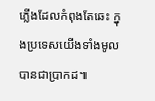ភ្លើងដែលកំពុងតែឆេះ ក្នុងប្រទេសយើងទាំងមូលបានជាប្រាកដ៕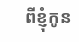ពីខ្ញុំកូន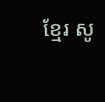ខ្មែរ សូ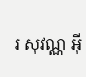រ សុវណ្ណ អ៊ី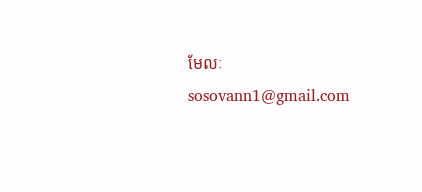មែលៈsosovann1@gmail.com